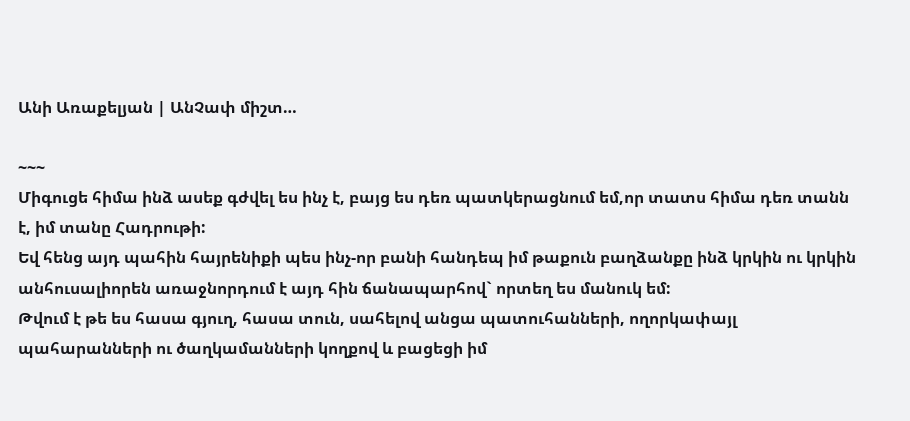Անի Առաքելյան | ԱնՉափ միշտ…

~~~
Միգուցե հիմա ինձ ասեք գժվել ես ինչ է, բայց ես դեռ պատկերացնում եմ,որ տատս հիմա դեռ տանն է, իմ տանը Հադրութի:
Եվ հենց այդ պահին հայրենիքի պես ինչ-որ բանի հանդեպ իմ թաքուն բաղձանքը ինձ կրկին ու կրկին անհուսալիորեն առաջնորդում է այդ հին ճանապարհով` որտեղ ես մանուկ եմ:
Թվում է թե ես հասա գյուղ, հասա տուն, սահելով անցա պատուհանների, ողորկափայլ պահարանների ու ծաղկամանների կողքով և բացեցի իմ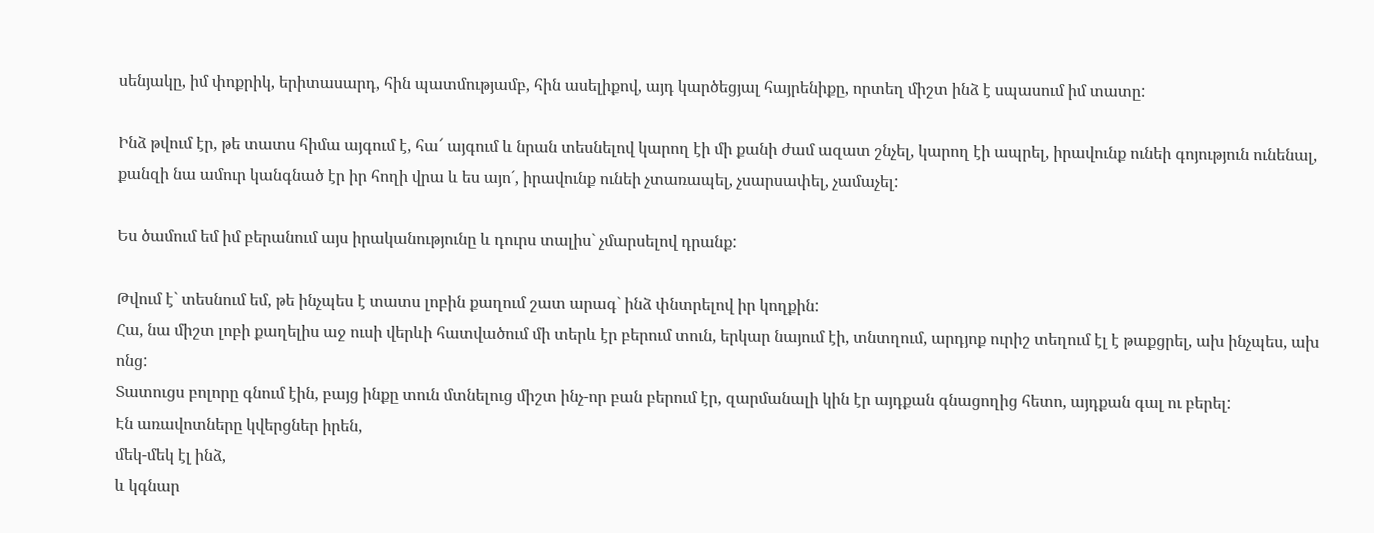սենյակը, իմ փոքրիկ, երիտասարդ, հին պատմությամբ, հին ասելիքով, այդ կարծեցյալ հայրենիքը, որտեղ միշտ ինձ է սպասում իմ տատը:

Ինձ թվում էր, թե տատս հիմա այգում է, հա՜ այգում և նրան տեսնելով կարող էի մի քանի ժամ ազատ շնչել, կարող էի ապրել, իրավունք ունեի գոյություն ունենալ, քանզի նա ամուր կանգնած էր իր հողի վրա և ես այո´, իրավունք ունեի չտառապել, չսարսափել, չամաչել:

Ես ծամում եմ իմ բերանում այս իրականությունը և դուրս տալիս` չմարսելով դրանք:

Թվում է` տեսնում եմ, թե ինչպես է տատս լոբին քաղում շատ արագ` ինձ փնտրելով իր կողքին:
Հա, նա միշտ լոբի քաղելիս աջ ուսի վերևի հատվածում մի տերև էր բերում տուն, երկար նայում էի, տնտղում, արդյոք ուրիշ տեղում էլ է թաքցրել, ախ ինչպես, ախ ոնց:
Տատուցս բոլորը գնում էին, բայց ինքը տուն մտնելուց միշտ ինչ-որ բան բերում էր, զարմանալի կին էր այդքան գնացողից հետո, այդքան գալ ու բերել:
Էն առավոտները կվերցներ իրեն,
մեկ-մեկ էլ ինձ,
և կգնար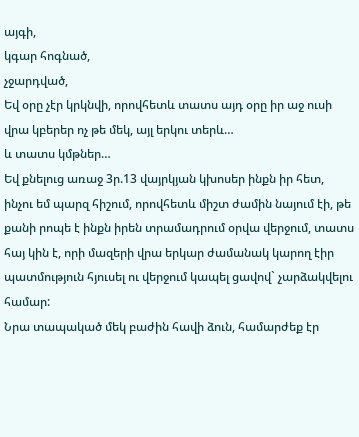այգի,
կգար հոգնած,
չջարդված,
Եվ օրը չէր կրկնվի, որովհետև տատս այդ օրը իր աջ ուսի վրա կբերեր ոչ թե մեկ, այլ երկու տերև…
և տատս կմթներ…
Եվ քնելուց առաջ 3ր.13 վայրկյան կխոսեր ինքն իր հետ, ինչու եմ պարզ հիշում, որովհետև միշտ ժամին նայում էի, թե քանի րոպե է ինքն իրեն տրամադրում օրվա վերջում, տատս հայ կին է, որի մազերի վրա երկար ժամանակ կարող էիր պատմություն հյուսել ու վերջում կապել ցավով` չարձակվելու համար:
Նրա տապակած մեկ բաժին հավի ձուն, համարժեք էր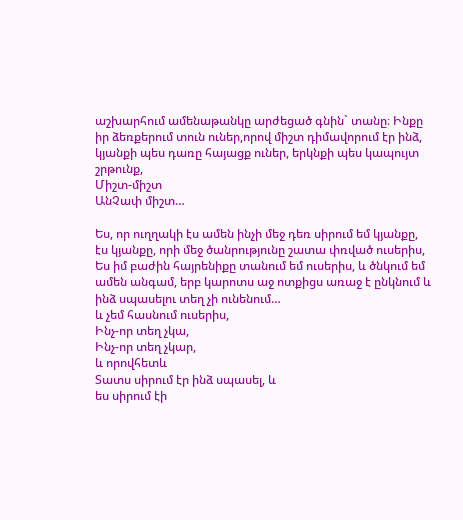աշխարհում ամենաթանկը արժեցած գնին` տանը։ Ինքը իր ձեռքերում տուն ուներ,որով միշտ դիմավորում էր ինձ, կյանքի պես դառը հայացք ուներ, երկնքի պես կապույտ շրթունք,
Միշտ-միշտ
ԱնՉափ միշտ…

Ես, որ ուղղակի էս ամեն ինչի մեջ դեռ սիրում եմ կյանքը, էս կյանքը, որի մեջ ծանրությունը շատա փռված ուսերիս,
Ես իմ բաժին հայրենիքը տանում եմ ուսերիս, և ծնկում եմ ամեն անգամ, երբ կարոտս աջ ոտքիցս առաջ է ընկնում և ինձ սպասելու տեղ չի ունենում…
և չեմ հասնում ուսերիս,
Ինչ-որ տեղ չկա,
Ինչ-որ տեղ չկար,
և որովհետև
Տատս սիրում էր ինձ սպասել, և
ես սիրում էի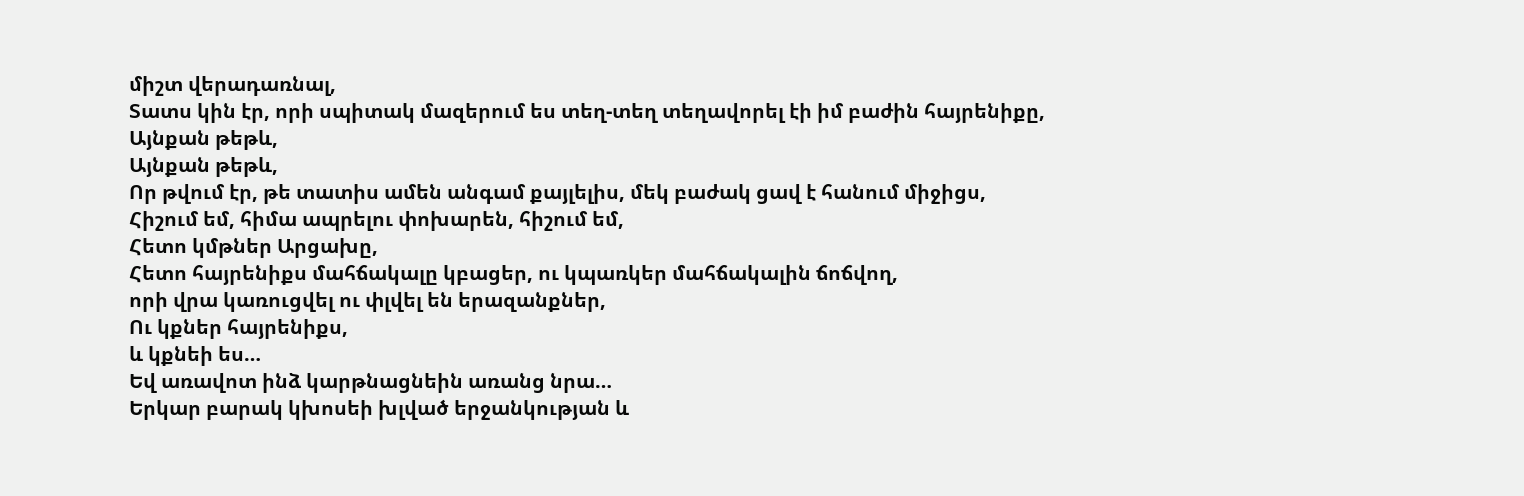միշտ վերադառնալ,
Տատս կին էր, որի սպիտակ մազերում ես տեղ-տեղ տեղավորել էի իմ բաժին հայրենիքը,
Այնքան թեթև,
Այնքան թեթև,
Որ թվում էր, թե տատիս ամեն անգամ քայլելիս, մեկ բաժակ ցավ է հանում միջիցս,
Հիշում եմ, հիմա ապրելու փոխարեն, հիշում եմ,
Հետո կմթներ Արցախը,
Հետո հայրենիքս մահճակալը կբացեր, ու կպառկեր մահճակալին ճոճվող,
որի վրա կառուցվել ու փլվել են երազանքներ,
Ու կքներ հայրենիքս,
և կքնեի ես…
Եվ առավոտ ինձ կարթնացնեին առանց նրա…
Երկար բարակ կխոսեի խլված երջանկության և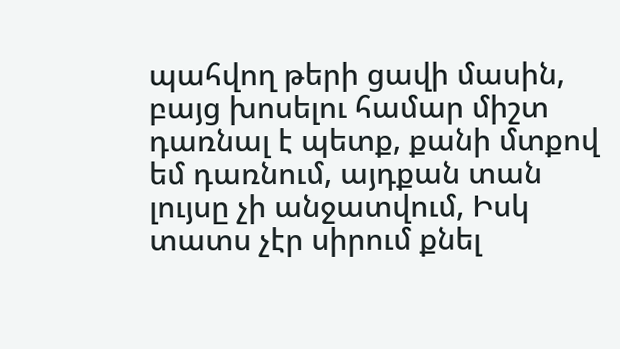պահվող թերի ցավի մասին, բայց խոսելու համար միշտ դառնալ է պետք, քանի մտքով եմ դառնում, այդքան տան լույսը չի անջատվում, Իսկ տատս չէր սիրում քնել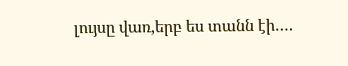լույսը վառ,երբ ես տանն էի….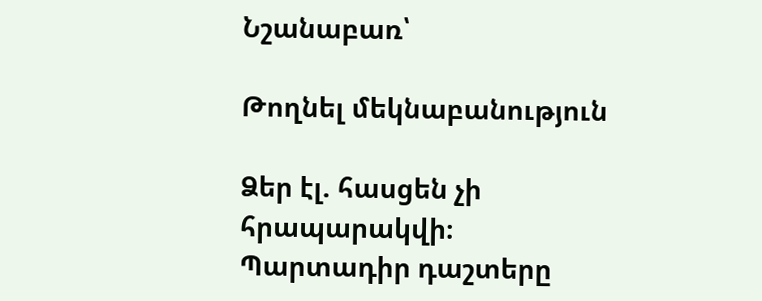Նշանաբառ՝

Թողնել մեկնաբանություն

Ձեր էլ. հասցեն չի հրապարակվի։ Պարտադիր դաշտերը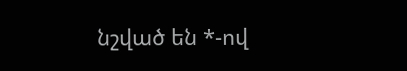նշված են *-ով